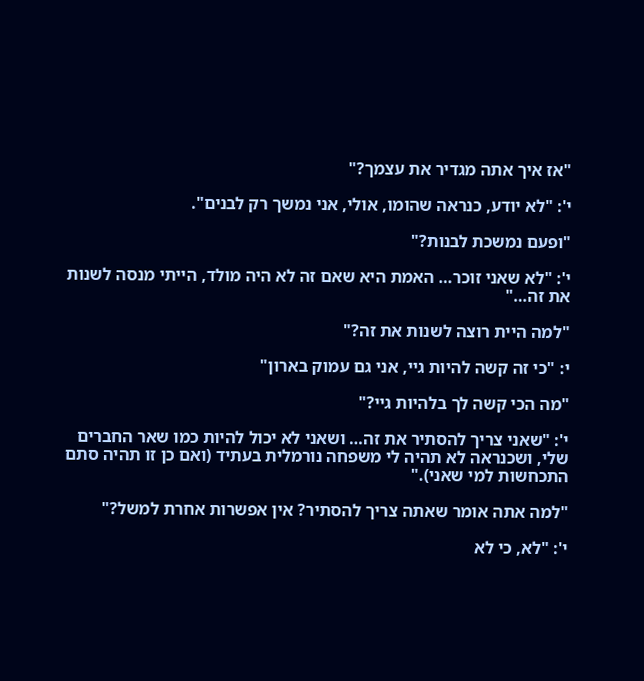"אז איך אתה מגדיר את עצמך?"

י': "לא יודע, כנראה שהומו, אולי, אני נמשך רק לבנים".

"ופעם נמשכת לבנות?"

י': "לא שאני זוכר… האמת היא שאם זה לא היה מולד, הייתי מנסה לשנות את זה…"

"למה היית רוצה לשנות את זה?"

י: "כי זה קשה להיות גיי, אני גם עמוק בארון"

"מה הכי קשה לך בלהיות גיי?"

י': "שאני צריך להסתיר את זה… ושאני לא יכול להיות כמו שאר החברים שלי, ושכנראה לא תהיה לי משפחה נורמלית בעתיד (ואם כן זו תהיה סתם התכחשות למי שאני)."

"למה אתה אומר שאתה צריך להסתיר? אין אפשרות אחרת למשל?"

י': "לא, כי לא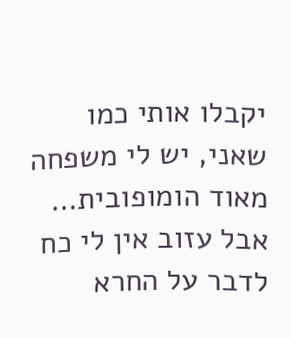יקבלו אותי כמו שאני, יש לי משפחה מאוד הומופובית… אבל עזוב אין לי כח לדבר על החרא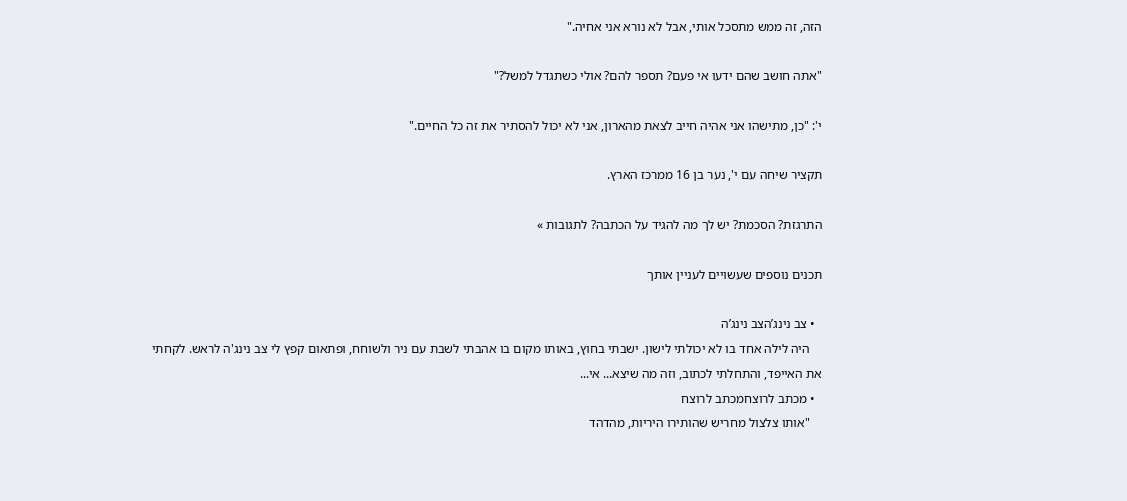הזה, זה ממש מתסכל אותי, אבל לא נורא אני אחיה."

"אתה חושב שהם ידעו אי פעם? תספר להם? אולי כשתגדל למשל?"

י': "כן, מתישהו אני אהיה חייב לצאת מהארון, אני לא יכול להסתיר את זה כל החיים."

תקציר שיחה עם י', נער בן 16 ממרכז הארץ.

התרגזת? הסכמת? יש לך מה להגיד על הכתבה? לתגובות »

תכנים נוספים שעשויים לעניין אותך

  • צב נינג’הצב נינג’ה
    היה לילה אחד בו לא יכולתי לישון. ישבתי בחוץ, באותו מקום בו אהבתי לשבת עם ניר ולשוחח, ופתאום קפץ לי צב נינג'ה לראש. לקחתי את האייפד, והתחלתי לכתוב, וזה מה שיצא... אי...
  • מכתב לרוצחמכתב לרוצח
    "אותו צלצול מחריש שהותירו היריות, מהדהד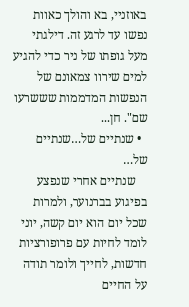באוזניי, בא והולך כאוות נפשו עד לרגע זה. דילגתי מעל גופתו של ניר כדי להגיע למים שירוו צמאונם של הנפשות המדממות שששרעו שם". חן...
  • שנתיים של…שנתיים של…
    שנתיים אחרי שנפצע בפיגוע בברנוער, ולמרות שכל יום הוא יום קשה, יוני לומד לחיות עם פרופורציות חדשות, לחייך ולומר תודה על החיים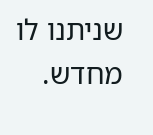שניתנו לו מחדש.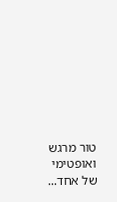טור מרגש ואופטימי של אחד...